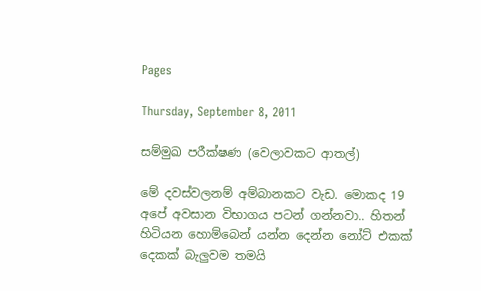Pages

Thursday, September 8, 2011

සම්මුඛ පරීක්ෂණ (වෙලාවකට ආතල්)

මේ දවස්වලනම් අම්බානකට වැඩ. මොකද 19 අපේ අවසාන විභාගය පටන් ගන්නවා.. හිතන් හිටියන හොම්බෙන් යන්න දෙන්න නෝට් එකක් දෙකක් බැලුවම තමයි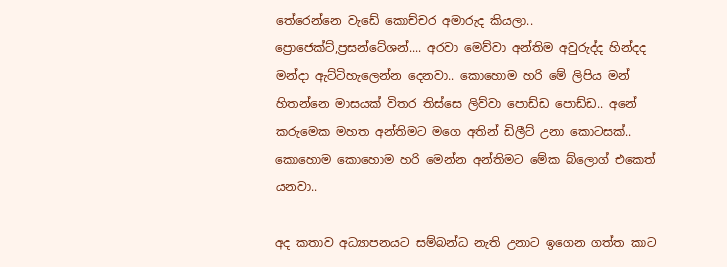තේරෙන්නෙ වැඩේ කොච්චර අමාරුද කියලා.. ප්‍රොජෙක්ට්,ප්‍රසන්ටේශන්.... අරවා මෙව්වා අන්තිම අවුරුද්ද හින්දද මන්දා ඇට්ටිහැලෙන්න දෙනවා.. කොහොම හරි මේ ලිපිය මන් හිතන්නෙ මාසයක් විතර තිස්සෙ ලිව්වා පොඩ්ඩ පොඩ්ඩ.. අනේ කරුමෙක මහත අන්තිමට මගෙ අතින් ඩිලීට් උනා කොටසක්.. කොහොම කොහොම හරි මෙන්න අන්තිමට මේක බ්ලොග් එකෙත් යනවා..

අද කතාව අධ්‍යාපනයට සම්බන්ධ නැති උනාට ඉගෙන ගත්ත කාට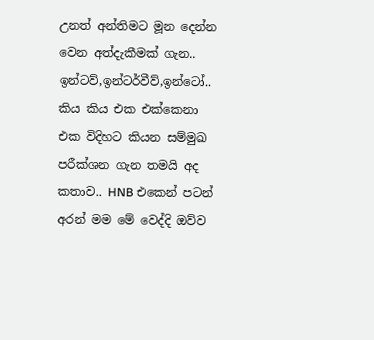උනත් අන්තිමට මූන දෙන්න වෙන අත්දැකීමක් ගැන.. ඉන්ටව්,ඉන්ටර්වීව්,ඉන්ටෝ.. කිය කිය එක එක්කෙනා එක විදිහට කියන සම්මුඛ පරීක්ශන ගැන තමයි අද කතාව.. HNB එකෙන් පටන් අරන් මම මේ වෙද්දි ඔව්ව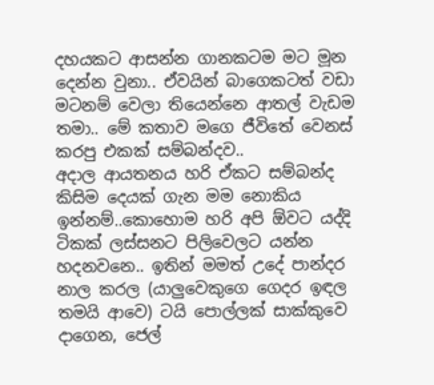දහයකට ආසන්න ගානකටම මට මූන දෙන්න වුනා.. ඒවයින් බාගෙකටත් වඩා මටනම් වෙලා තියෙන්නෙ ආතල් වැඩම තමා.. මේ කතාව මගෙ ජීවිතේ වෙනස් කරපු එකක් සම්බන්දව..
අදාල ආයතනය හරි ඒකට සම්බන්ද කිසිම දෙයක් ගැන මම නොකිය ඉන්නම්..කොහොම හරි අපි ඕවට යද්දි ටිකක් ලස්සනට පිලිවෙලට යන්න හදනවනෙ.. ඉතින් මමත් උදේ පාන්දර නාල කරල (යාලුවෙකුගෙ ගෙදර ඉඳල තමයි ආවෙ) ටයි පොල්ලක් සාක්කුවෙ දාගෙන, ජෙල්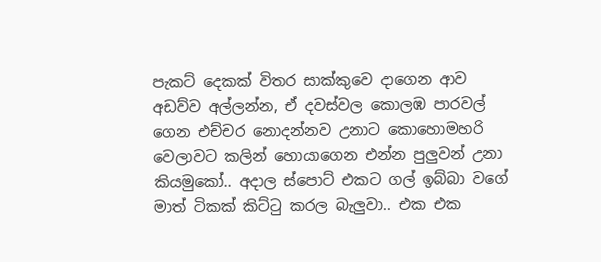පැකට් දෙකක් විතර සාක්කුවෙ දාගෙන ආව අඩව්ව අල්ලන්න, ඒ දවස්වල කොලඹ පාරවල් ගෙන එච්චර නොදන්නව උනාට කොහොමහරි වෙලාවට කලින් හොයාගෙන එන්න පුලුවන් උනා කියමුකෝ.. අදාල ස්පොට් එකට ගල් ඉබ්බා වගේ මාත් ටිකක් කිට්‍ටු කරල බැලුවා.. එක එක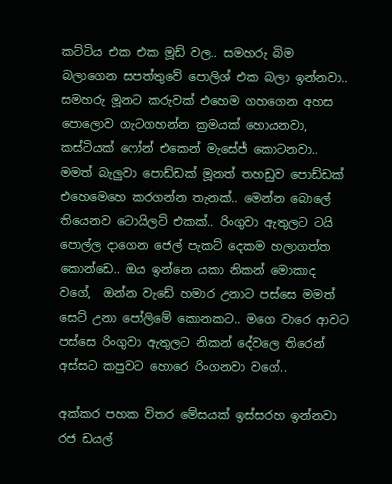කට්ටිය එක එක මූඩ් වල.. සමහරු බිම බලාගෙන සපත්තුවේ පොලිශ් එක බලා ඉන්නවා.. සමහරු මූනට කරුවක් එහෙම ගහගෙන අහස පොලොව ගැටගහන්න ක්‍රමයක් හොයනවා, කස්ටියක් ෆෝන් එකෙන් මැසේජ් කොටනවා.. මමත් බැලුවා පොඩ්ඩක් මූනත් තහඩුව පොඩ්ඩක් එහෙමෙහෙ කරගන්න තැනක්.. මෙන්න බොලේ තියෙනව ටොයිලට් එකක්.. රිංගුවා ඇතුලට ටයි පොල්ල දාගෙන ජෙල් පැකට් දෙකම හලාගත්ත කොන්ඩෙ.. ඔය ඉන්නෙ යකා නිකන් මොකාද වගේ,  ඔන්න වැඩේ හමාර උනාට පස්සෙ මමත් සෙට් උනා පෝලිමේ කොනකට.. මගෙ වාරෙ ආවට පස්සෙ රිංගුවා ඇතුලට නිකන් දේවලෙ තිරෙන් අස්සට කපුවට හොරෙ රිංගනවා වගේ..

අක්කර පහක විතර මේසයක් ඉස්සරහ ඉන්නවා රජ ඩයල්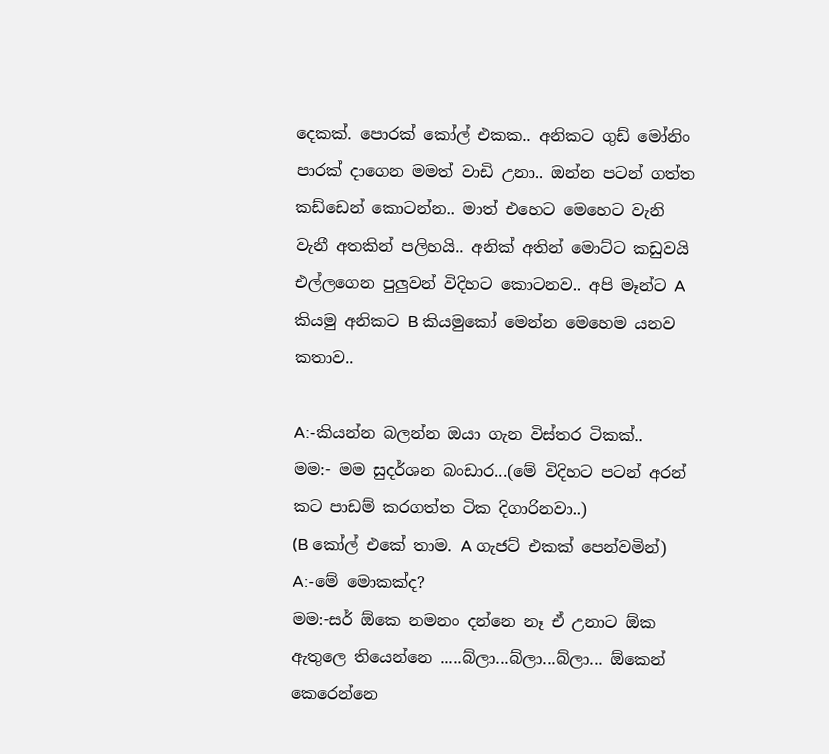දෙකක්. පොරක් කෝල් එකක.. අනිකට ගුඩ් මෝනිං පාරක් දාගෙන මමත් වාඩි උනා.. ඔන්න පටන් ගත්ත කඩ්ඩෙන් කොටන්න.. මාත් එහෙට මෙහෙට වැනි වැනී අතකින් පලිහයි.. අනික් අතින් මොට්ට කඩුවයි එල්ලගෙන පුලුවන් විදිහට කොටනව.. අපි මෑන්ට A කියමු අනිකට B කියමුකෝ මෙන්න මෙහෙම යනව කතාව..

A:-කියන්න බලන්න ඔයා ගැන විස්තර ටිකක්..
මම:- මම සුදර්ශන බංඩාර...(මේ විදිහට පටන් අරන් කට පාඩම් කරගත්ත ටික දිගාරිනවා..)
(B කෝල් එකේ තාම. A ගැජට් එකක් පෙන්වමින්)
A:-මේ මොකක්ද?
මම:-සර් ඕකෙ නමනං දන්නෙ නෑ ඒ උනාට ඕක ඇතුලෙ තියෙන්නෙ .....බ්ලා...බ්ලා...බ්ලා... ඕකෙන් කෙරෙන්නෙ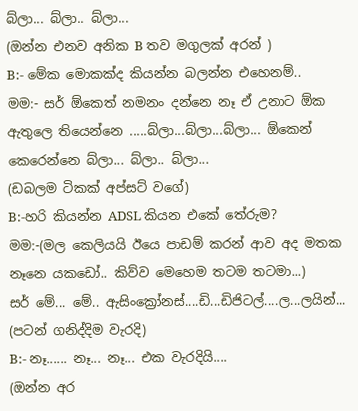බ්ලා... බ්ලා.. බ්ලා...
(ඔන්න එනව අනික B තව මගුලක් අරන් )
B:- මේක මොකක්ද කියන්න බලන්න එහෙනම්..
මම:- සර් ඕකෙත් නමනං දන්නෙ නෑ ඒ උනාට ඕක ඇතුලෙ තියෙන්නෙ .....බ්ලා...බ්ලා...බ්ලා... ඕකෙන් කෙරෙන්නෙ බ්ලා... බ්ලා.. බ්ලා...
(ඩබලම ටිකක් අප්සට් වගේ)
B:-හරි කියන්න ADSL කියන එකේ තේරුම?
මම:-(මල කෙලියයි ඊයෙ පාඩම් කරන් ආව අද මතක නෑනෙ යකඩෝ.. කිව්ව මෙහෙම තටම තටමා...)
සර් මේ... මේ.. ඇසිංක්‍රෝනස්....ඩි...ඩිජිටල්....ල...ලයින්... (පටන් ගනිද්දිම වැරදි)
B:- නෑ...... නෑ... නෑ... එක වැරදියි....
(ඔන්න අර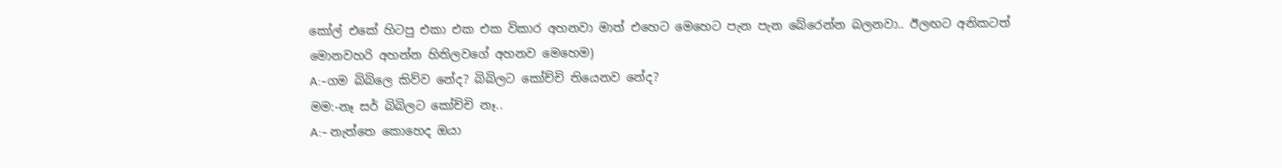කෝල් එකේ හිටපු එකා එක එක විකාර අහනවා මාත් එහෙට මෙහෙට පැන පැන බේරෙන්න බලනවා.. ඊලඟට අනිකටත් මොනවහරි අහන්න හිතිලවගේ අහනව මෙහෙම)
A:-ගම බිබිලෙ කිව්ව නේද? බිබිලට කෝච්චි තියෙනව නේද?
මම:-නෑ සර් බිබිලට කෝච්චි නෑ..
A:- නැත්තෙ කොහෙද ඔයා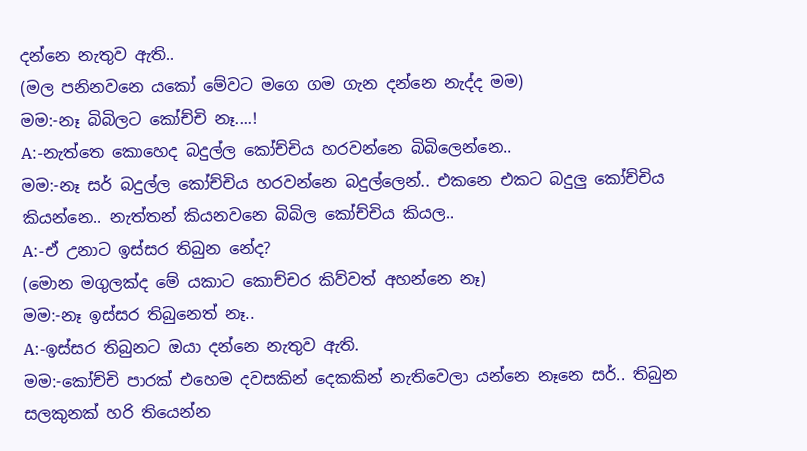දන්නෙ නැතුව ඇති..
(මල පනිනවනෙ යකෝ මේවට මගෙ ගම ගැන දන්නෙ නැද්ද මම)
මම:-නෑ බිබිලට කෝච්චි නෑ....!
A:-නැත්තෙ කොහෙද බදුල්ල කෝච්චිය හරවන්නෙ බිබිලෙන්නෙ..
මම:-නෑ සර් බදුල්ල කෝච්චිය හරවන්නෙ බදුල්ලෙන්.. එකනෙ එකට බදුලු කෝච්චිය කියන්නෙ.. නැත්තන් කියනවනෙ බිබිල කෝච්චිය කියල..
A:-ඒ උනාට ඉස්සර තිබුන නේද?
(මොන මගුලක්ද මේ යකාට කොච්චර කිව්වත් අහන්නෙ නෑ)
මම:-නෑ ඉස්සර තිබුනෙත් නෑ..
A:-ඉස්සර තිබුනට ඔයා දන්නෙ නැතුව ඇති.
මම:-කෝච්චි පාරක් එහෙම දවසකින් දෙකකින් නැතිවෙලා යන්නෙ නෑනෙ සර්.. තිබුන සලකුනක් හරි තියෙන්න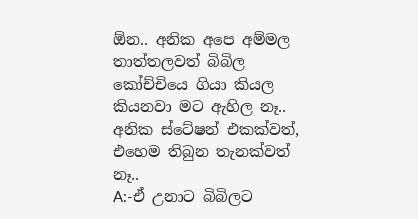ඕන.. අනික අපෙ අම්මල තාත්තලවත් බිබිල කෝච්චියෙ ගියා කියල කියනවා මට ඇහිල නෑ.. අනික ස්ටේෂන් එකක්වත්, එහෙම තිබුන තැනක්වත් නෑ..
A:-ඒ උනාට බිබිලට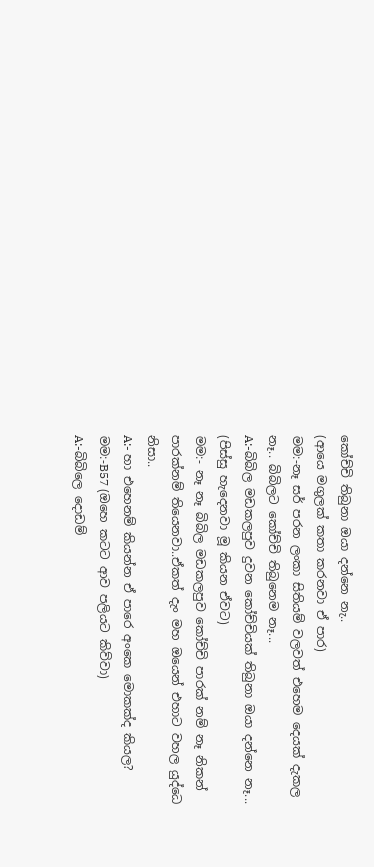කෝච්චි තිබුනා ඔයා දන්නෙ නැ..
(ආයෙ මගුලක් කතා කරනවා ඒ පාර)
මම:-නෑ සර් පරන ලංකා සිතියම් වලවත් එහෙම දෙයක් දැකල නෑ.. බිබිලට කෝච්චි තිබුනෙම නෑ...
A:-බිබිල මඩකලපුව දුවන කෝච්චියක් තිබුනා ඔයා දන්නෙ නෑ...
(පිස්සු හැදෙනවා මූ කියන ඒවට)
මම:- නෑ නෑ බිබිල මඩකලපුව කෝච්චි පාරක් නම් නෑ නිකන් පාරක්නම් තියෙනවා..ඒකත් දැං මහ ඔයෙන් එහාට වහල යුද්ධෙ නිසා..
A:- හා එහෙනම් කියන්න ඒ පාරෙ අංකෙ මොකක්ද කියල?
මම:-B57 (ඔහෙ කටට ආව පලියට කිව්වා)
A:-බිබිලෙ දොඩම්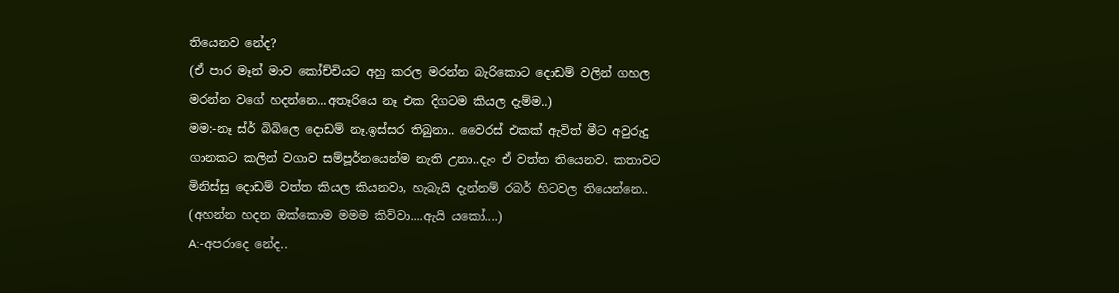තියෙනව නේද?
(ඒ පාර මෑන් මාව කෝච්චියට අහු කරල මරන්න බැරිකොට දොඩම් වලින් ගහල මරන්න වගේ හදන්නෙ...අතෑරියෙ නෑ එක දිගටම කියල දැම්ම..)
මම:-නෑ ස්ර් බිබිලෙ දොඩම් නෑ.ඉස්සර තිබුනා.. වෛරස් එකක් ඇවිත් මීට අවුරුදු ගානකට කලින් වගාව සම්පූර්නයෙන්ම නැති උනා..දැං ඒ වත්ත තියෙනව. කතාවට මිනිස්සු දොඩම් වත්ත කියල කියනවා, හැබැයි දැන්නම් රබර් හිටවල තියෙන්නෙ.. (අහන්න හදන ඔක්කොම මමම කිව්වා....ඇයි යකෝ....)
A:-අපරාදෙ නේද..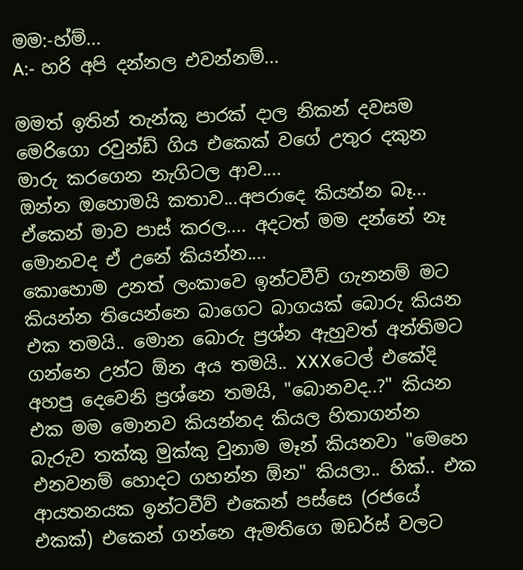මම:-හ්ම්...
A:- හරි අපි දන්නල එවන්නම්...

මමත් ඉතින් තැන්කූ පාරක් දාල නිකන් දවසම මෙරිගො රවුන්ඩ් ගිය එකෙක් වගේ උතුර දකුන මාරු කරගෙන නැගිටල ආව....
ඔන්න ඔහොමයි කතාව...අපරාදෙ කියන්න බෑ... ඒකෙන් මාව පාස් කරල.... අදටත් මම දන්නේ නෑ මොනවද ඒ උනේ කියන්න....
කොහොම උනත් ලංකාවෙ ඉන්ටවීව් ගැනනම් මට කියන්න තියෙන්නෙ බාගෙට බාගයක් බොරු කියන එක තමයි.. මොන බොරු ප්‍රශ්න ඇහුවත් අන්තිමට ගන්නෙ උන්ට ඕන අය තමයි.. XXXටෙල් එකේදි අහපු දෙවෙනි ප්‍රශ්නෙ තමයි, "බොනවද..?" කියන එක මම මොනව කියන්නද කියල හිතාගන්න බැරුව තක්කු මුක්කු වුනාම මෑන් කියනවා "මෙහෙ එනවනම් හොදට ගහන්න ඕන" කියලා.. හික්.. එක ආයතනයක ඉන්ටවීව් එකෙන් පස්සෙ (රජයේ එකක්) එකෙන් ගන්නෙ ඇමතිගෙ ඔඩර්ස් වලට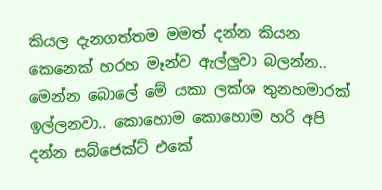කියල දැනගත්තම මමත් දන්න කියන කෙනෙක් හරහ මෑන්ව ඇල්ලුවා බලන්න.. මෙන්න බොලේ මේ යකා ලක්ශ තුනහමාරක් ඉල්ලනවා.. කොහොම කොහොම හරි අපි දන්න සබ්ජෙක්ට් එකේ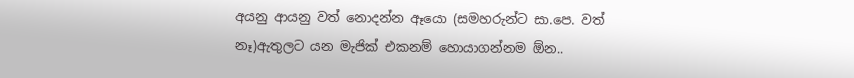අයනු ආයනු වත් නොදන්න ඈයො (සමහරුන්ට සා.පෙ. වත් නෑ)ඇතුලට යන මැජික් එකනම් හොයාගන්නම ඕන..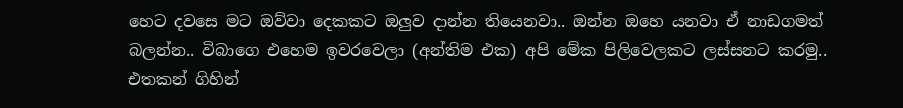හෙට දවසෙ මට ඔව්වා දෙකකට ඔලුව දාන්න තියෙනවා.. ඔන්න ඔහෙ යනවා ඒ නාඩගමත් බලන්න.. විබාගෙ එහෙම ඉවරවෙලා (අන්තිම එක) අපි මේක පිලිවෙලකට ලස්සනට කරමු.. එතකන් ගිහින්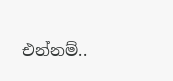එන්නම්..